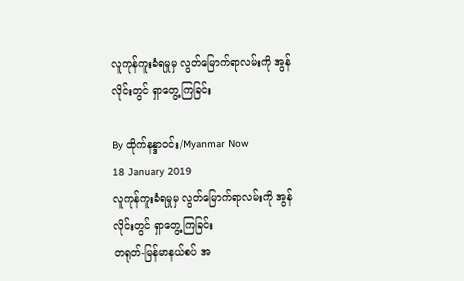လူကုန်ကူးခံရမှုမှ လွတ်မြောက်ရာလမ်းကို အွန်လိုင်းတွင် ရှာတွေ့ကြခြင်း

By ထိုက်နန္ဒာဝင်း/Myanmar Now
18 January 2019
လူကုန်ကူးခံရမှုမှ လွတ်မြောက်ရာလမ်းကို အွန်လိုင်းတွင် ရှာတွေ့ကြခြင်း
တရုတ်-မြန်မာနယ်စပ် အ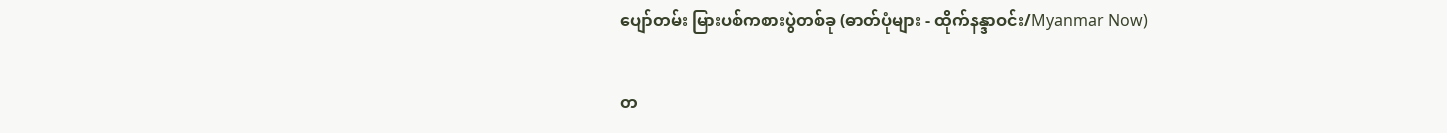ပျော်တမ်း မြားပစ်ကစားပွဲတစ်ခု (ဓာတ်ပုံများ - ထိုက်နန္ဒာဝင်း/Myanmar Now)

တ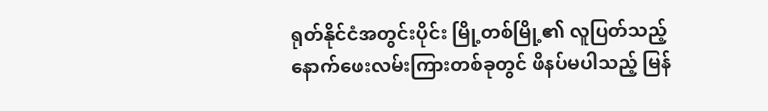ရုတ်နိုင်ငံအတွင်းပိုင်း မြို့တစ်မြို့၏ လူပြတ်သည့် နောက်ဖေးလမ်းကြားတစ်ခုတွင် ဖိနပ်မပါသည့် မြန်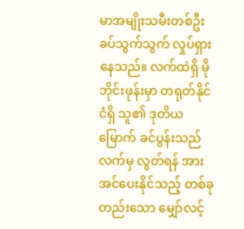မာအမျိုးသမီးတစ်ဦး ခပ်သွက်သွက် လှုပ်ရှားနေသည်။ လက်ထဲရှိ မိုဘိုင်းဖုန်းမှာ တရုတ်နိုင်ငံရှိ သူ၏ ဒုတိယမြောက် ခင်ပွန်းသည်လက်မှ လွတ်ရန် အားအင်ပေးနိုင်သည့် တစ်ခုတည်းသော မျှော်လင့်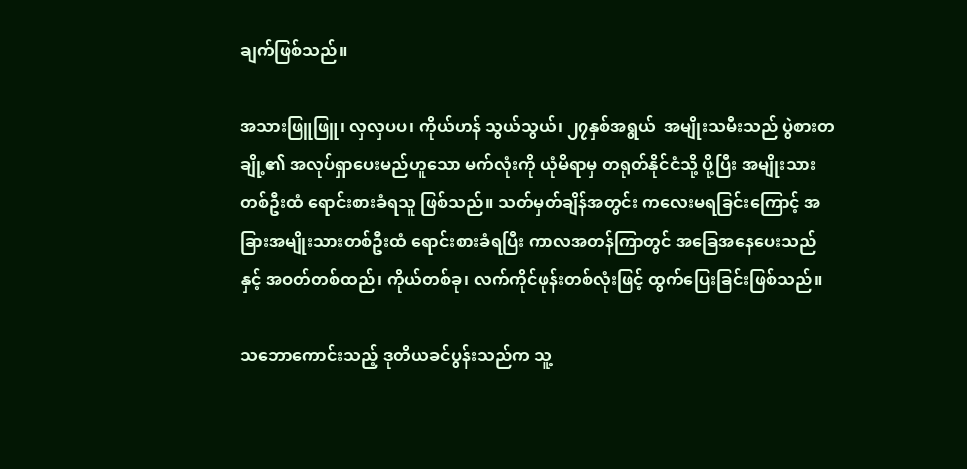ချက်ဖြစ်သည်။

အသားဖြူဖြူ၊ လှလှပပ၊ ကိုယ်ဟန် သွယ်သွယ်၊ ၂၇နှစ်အရွယ်  အမျိုးသမီးသည် ပွဲစားတချို့၏ အလုပ်ရှာပေးမည်ဟူသော မက်လုံးကို ယုံမိရာမှ တရုတ်နိုင်ငံသို့ ပို့ပြီး အမျိုးသားတစ်ဦးထံ ရောင်းစားခံရသူ ဖြစ်သည်။ သတ်မှတ်ချိန်အတွင်း ကလေးမရခြင်းကြောင့် အခြားအမျိုးသားတစ်ဦးထံ ရောင်းစားခံရပြီး ကာလအတန်ကြာတွင် အခြေအနေပေးသည်နှင့် အဝတ်တစ်ထည်၊ ကိုယ်တစ်ခု၊ လက်ကိုင်ဖုန်းတစ်လုံးဖြင့် ထွက်ပြေးခြင်းဖြစ်သည်။

သဘောကောင်းသည့် ဒုတိယခင်ပွန်းသည်က သူ့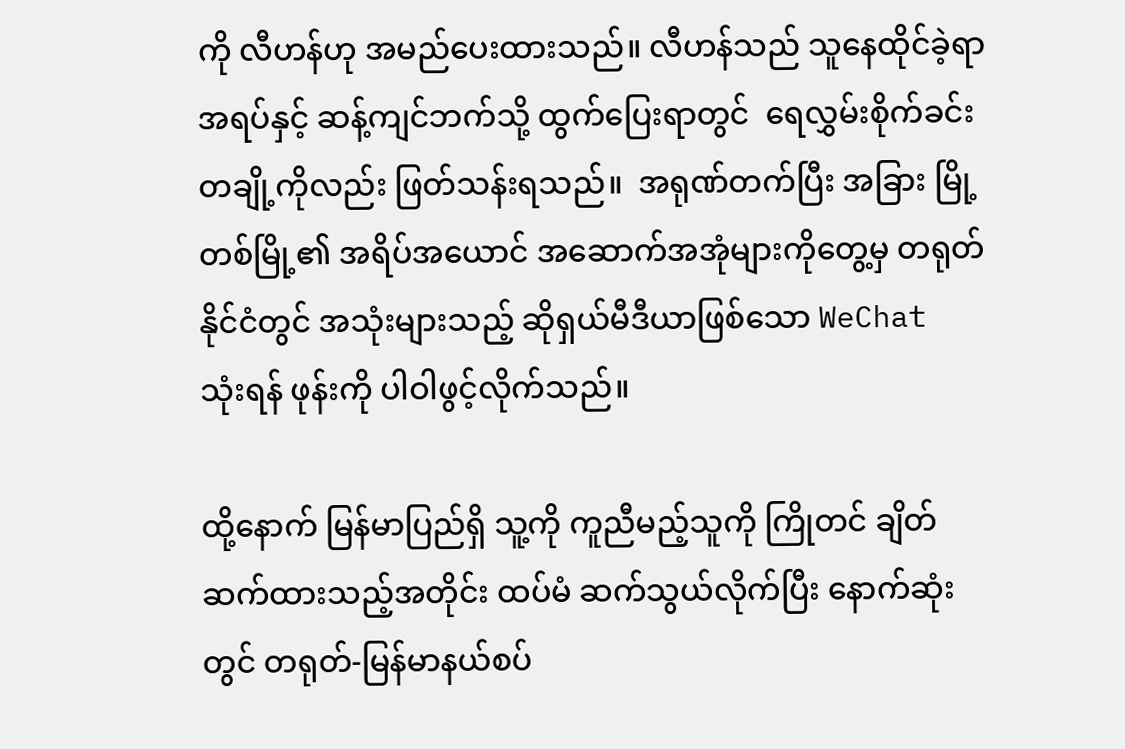ကို လီဟန်ဟု အမည်ပေးထားသည်။ လီဟန်သည် သူနေထိုင်ခဲ့ရာအရပ်နှင့် ဆန့်ကျင်ဘက်သို့ ထွက်ပြေးရာတွင်  ရေလွှမ်းစိုက်ခင်းတချို့ကိုလည်း ဖြတ်သန်းရသည်။  အရုဏ်တက်ပြီး အခြား မြို့တစ်မြို့၏ အရိပ်အယောင် အဆောက်အအုံများကိုတွေ့မှ တရုတ်နိုင်ငံတွင် အသုံးများသည့် ဆိုရှယ်မီဒီယာဖြစ်သော WeChat  သုံးရန် ဖုန်းကို ပါဝါဖွင့်လိုက်သည်။

ထို့နောက် မြန်မာပြည်ရှိ သူ့ကို ကူညီမည့်သူကို ကြိုတင် ချိတ်ဆက်ထားသည့်အတိုင်း ထပ်မံ ဆက်သွယ်လိုက်ပြီး နောက်ဆုံးတွင် တရုတ်-မြန်မာနယ်စပ်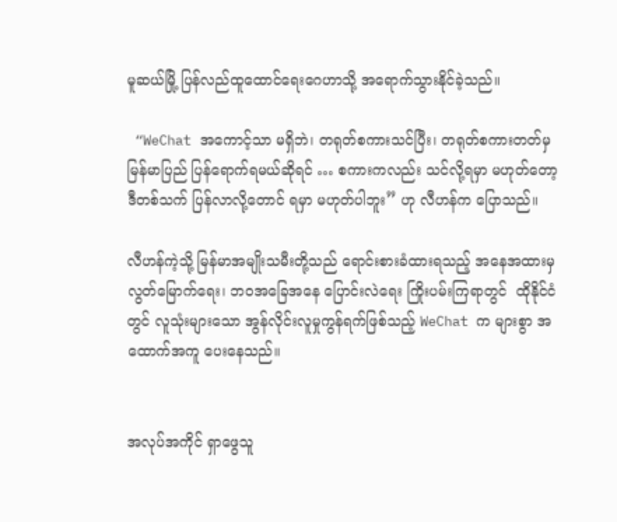မူဆယ်မြို့ ပြန်လည်ထူထောင်ရေးဂေဟာသို့ အရောက်သွားနိုင်ခဲ့သည်။

 “WeChat အကောင့်သာ မရှိဘဲ၊ တရုတ်စကားသင်ပြီး၊ တရုတ်စကားတတ်မှ မြန်မာပြည် ပြန်ရောက်ရမယ်ဆိုရင် … စကားကလည်း သင်လို့ရမှာ မဟုတ်တော့ ဒီတစ်သက် ပြန်လာလို့တောင် ရမှာ မဟုတ်ပါဘူး” ဟု လီဟန်က ပြောသည်။

လီဟန်ကဲ့သို့ မြန်မာအမျိုးသမီးတို့သည် ရောင်းစားခံထားရသည့် အနေအထားမှ လွတ်မြောက်ရေး၊ ဘဝအခြေအနေ ပြောင်းလဲရေး ကြိုးပမ်းကြရာတွင်  ထိုနိုင်ငံတွင် လူသုံးများသော အွန်လိုင်းလူမှုကွန်ရက်ဖြစ်သည့် WeChat က များစွာ အထောက်အကူ ပေးနေသည်။


အလုပ်အကိုင် ရှာဖွေသူ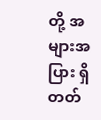တို့ အများအပြား ရှိတတ်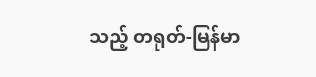သည့် တရုတ်-မြန်မာ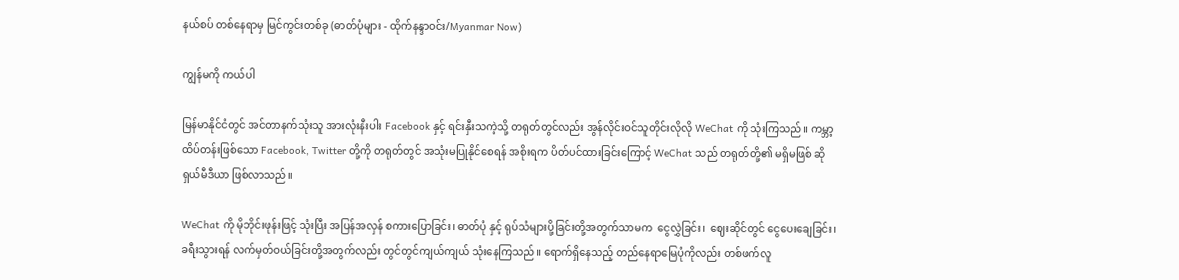နယ်စပ် တစ်နေရာမှ မြင်ကွင်းတစ်ခု (ဓာတ်ပုံများ - ထိုက်နန္ဒာဝင်း/Myanmar Now)

ကျွန်မကို ကယ်ပါ

မြန်မာနိုင်ငံတွင် အင်တာနက်သုံးသူ အားလုံးနီးပါး Facebook နှင့် ရင်းနှီးသကဲ့သို့ တရုတ်တွင်လည်း အွန်လိုင်းဝင်သူတိုင်းလိုလို WeChat ကို သုံးကြသည်။ ကမ္ဘာ့ထိပ်တန်းဖြစ်သော Facebook, Twitter တို့ကို တရုတ်တွင် အသုံးမပြုနိုင်စေရန် အစိုးရက ပိတ်ပင်ထားခြင်းကြောင့် WeChat သည် တရုတ်တို့၏ မရှိမဖြစ် ဆိုရှယ်မီဒီယာ ဖြစ်လာသည်။

WeChat ကို မိုဘိုင်းဖုန်းဖြင့် သုံးပြီး အပြန်အလှန် စကားပြောခြင်း၊ ဓာတ်ပုံ နှင့် ရုပ်သံများပို့ခြင်းတို့အတွက်သာမက  ငွေလွှဲခြင်း၊  ဈေးဆိုင်တွင် ငွေပေးချေခြင်း၊ ခရီးသွားရန် လက်မှတ်ဝယ်ခြင်းတို့အတွက်လည်း တွင်တွင်ကျယ်ကျယ် သုံးနေကြသည်။ ရောက်ရှိနေသည့် တည်နေရာမြေပုံကိုလည်း တစ်ဖက်လူ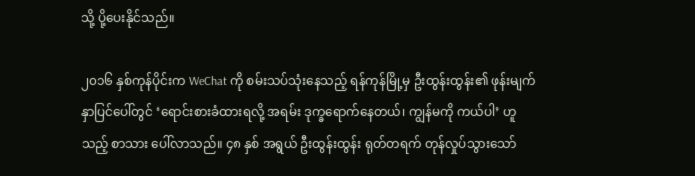သို့ ပို့ပေးနိုင်သည်။

၂၀၁၆ နှစ်ကုန်ပိုင်းက WeChat ကို စမ်းသပ်သုံးနေသည့် ရန်ကုန်မြို့မှ ဦးထွန်းထွန်း၏ ဖုန်းမျက်နှာပြင်ပေါ်တွင် ‘ရောင်းစားခံထားရလို့ အရမ်း ဒုက္ခရောက်နေတယ်၊ ကျွန်မကို ကယ်ပါ’ ဟူသည့် စာသား ပေါ်လာသည်။ ၄၈ နှစ် အရွယ် ဦးထွန်းထွန်း ရုတ်တရက် တုန်လှုပ်သွားသော်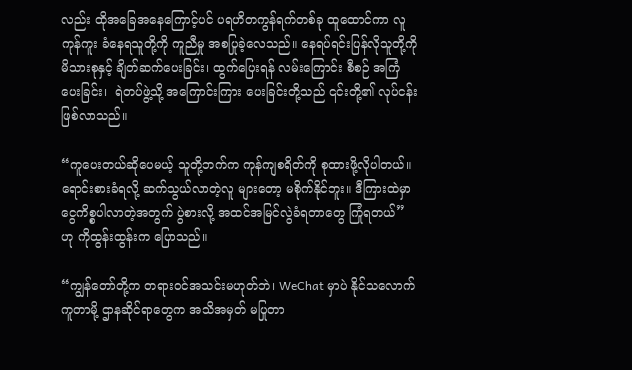လည်း ထိုအခြေအနေကြောင့်ပင် ပရဟိတကွန်ရက်တစ်ခု ထူထောင်ကာ လူကုန်ကူး ခံနေရသူတို့ကို ကူညီမှု အစပြုခဲ့လေသည်။ နေရပ်ရင်းပြန်လိုသူတို့ကို မိသားစုနှင့် ချိတ်ဆက်ပေးခြင်း၊ ထွက်ပြေးရန် လမ်းကြောင်း စီစဉ် အကြံပေးခြင်း၊  ရဲတပ်ဖွဲ့သို့ အကြောင်းကြား ပေးခြင်းတို့သည် ၎င်းတို့၏ လုပ်ငန်း ဖြစ်လာသည်။

“ကူပေးတယ်ဆိုပေမယ့် သူတို့ဘက်က ကုန်ကျစရိတ်ကို စုထားဖို့လိုပါတယ်။ ရောင်းစားခံရလို့ ဆက်သွယ်လာတဲ့လူ များတော့ မစိုက်နိုင်ဘူး။ ဒီကြားထဲမှာ ငွေကိစ္စပါလာတဲ့အတွက် ပွဲစားလို့ အထင်အမြင်လွဲခံရတာတွေ ကြုံရတယ်” ဟု ကိုထွန်းထွန်းက ပြောသည်။

“ကျွန်တော်တို့က တရားဝင်အသင်းမဟုတ်ဘဲ၊ WeChat မှာပဲ နိုင်သလောက်  ကူတာမို့ ဌာနဆိုင်ရာတွေက အသိအမှတ် မပြုတာ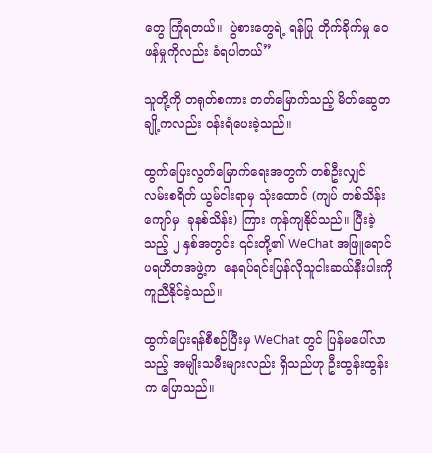တွေ ကြုံရတယ်။  ပွဲစားတွေရဲ့ ရန်ပြု တိုက်ခိုက်မှု ဝေဖန်မှုကိုလည်း ခံရပါတယ်”

သူတို့ကို တရုတ်စကား တတ်မြောက်သည့် မိတ်ဆွေတချို့ကလည်း ဝန်းရံပေးခဲ့သည်။

ထွက်ပြေးလွတ်မြောက်ရေးအတွက် တစ်ဦးလျှင် လမ်းစရိတ် ယွမ်ငါးရာမှ သုံးထောင် (ကျပ် တစ်သိန်းကျော်မှ  ခုနစ်သိန်း) ကြား ကုန်ကျနိုင်သည်။ ပြီးခဲ့သည့် ၂ နှစ်အတွင်း ၎င်းတို့၏ WeChat အဖြူရောင်ပရဟိတအဖွဲ့က  နေရပ်ရင်းပြန်လိုသူငါးဆယ်နီးပါးကို ကူညီနိုင်ခဲ့သည်။

ထွက်ပြေးရန်စီစဉ်ပြီးမှ WeChat တွင် ပြန်မပေါ်လာသည့် အမျိုးသမီးများလည်း ရှိသည်ဟု ဦးထွန်းထွန်းက ပြောသည်။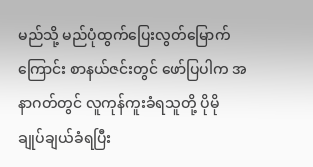မည်သို့ မည်ပုံထွက်ပြေးလွတ်မြောက်ကြောင်း စာနယ်ဇင်းတွင် ဖော်ပြပါက အနာဂတ်တွင် လူကုန်ကူးခံရသူတို့ ပိုမို ချုပ်ချယ်ခံရပြီး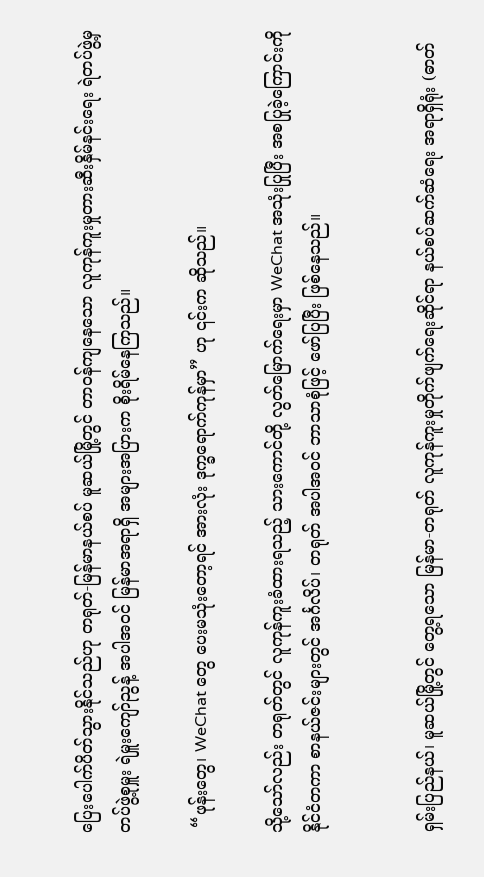ပြေးပေါက်ပိတ်သွားနိုင်သည်ဟု တရုတ်-မြန်မာနယ်စပ် မူဆယ်မြို့တွင် တာဝန်ကျနေသော လူကုန်ကူးမှုတားဆီးနှိမ်နင်းရေး ရဲတပ်ဖွဲ့မှ တပ်ဖွဲ့စုမှူး ရဲမှူးကျော်ညွန့် အပါအဝင် မြန်မာအရာရှိ အများအပြားက စိုးရိမ်နေကြသည်။

 “ဖုန်းတွေ၊ WeChat တွေ ပေးမသုံးတော့ရင် အားလုံး ဒုက္ခရောက်ကုန်မှာ” ဟု ၎င်းက ဆိုသည်။

သို့သော်လည်း တရုတ်တွင် လူကုန်ကူးခံထားရသည့် သားကောင်တို့ လွတ်မြောက်ရေးမှာ WeChat အသုံးပြုပြီး အစပြုခဲ့ကြောင်းကို နိုင်ငံတကာ စာနယ်ဇင်းများတွင် အင်္ဂလိပ်၊ တရုတ် အပါအဝင် ဘာသာစုံဖြင့် ဖော်ပြပြီး ဖြစ်နေသည်။


ရှမ်းပြည်နယ်၊ မူဆယ်မြို့တွင် တွေ့ရသော မြန်မာ-တရုတ် လူကုန်ကူးမှုတိုက်ဖျက်ရေးဆိုင်ရာ နယ်စပ်ဆက်ဆံရေး အရာရှိရုံး (ဓာတ်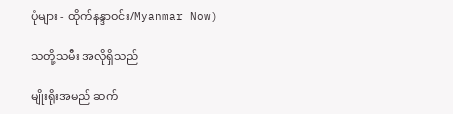ပုံများ - ထိုက်နန္ဒာဝင်း/Myanmar Now)

သတို့သမီး အလိုရှိသည်

မျိုးရိုးအမည် ဆက်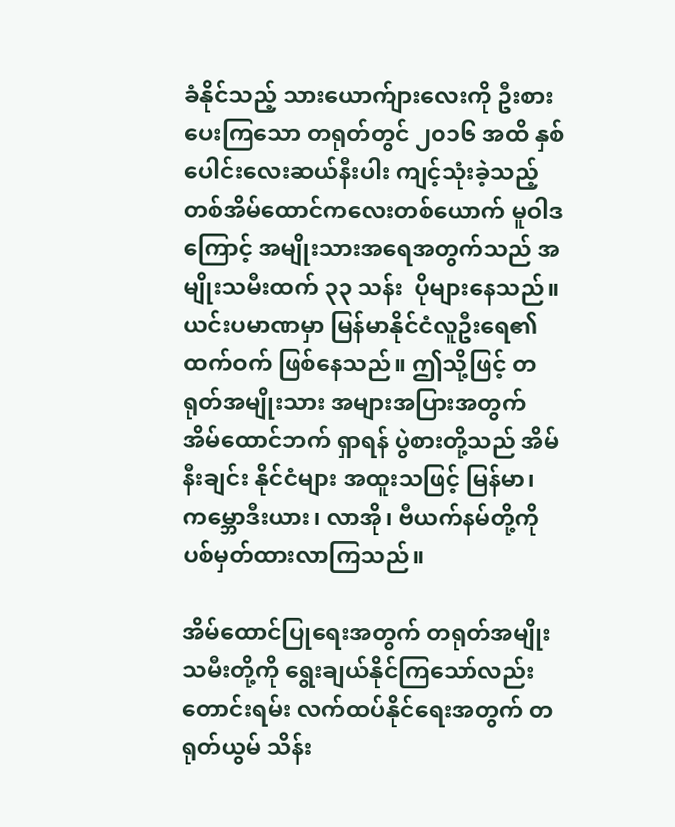ခံနိုင်သည့် သားယောက်ျားလေးကို ဦးစားပေးကြသော တရုတ်တွင် ၂၀၁၆ အထိ နှစ်ပေါင်းလေးဆယ်နီးပါး ကျင့်သုံးခဲ့သည့် တစ်အိမ်ထောင်ကလေးတစ်ယောက် မူဝါဒကြောင့် အမျိုးသားအရေအတွက်သည် အမျိုးသမီးထက် ၃၃ သန်း  ပိုများနေသည်။  ယင်းပမာဏမှာ မြန်မာနိုင်ငံလူဦးရေ၏ ထက်ဝက် ဖြစ်နေသည်။ ဤသို့ဖြင့် တရုတ်အမျိုးသား အများအပြားအတွက် အိမ်ထောင်ဘက် ရှာရန် ပွဲစားတို့သည် အိမ်နီးချင်း နိုင်ငံများ အထူးသဖြင့် မြန်မာ၊ ကမ္ဘောဒီးယား၊ လာအို၊ ဗီယက်နမ်တို့ကို ပစ်မှတ်ထားလာကြသည်။

အိမ်ထောင်ပြုရေးအတွက် တရုတ်အမျိုးသမီးတို့ကို ရွေးချယ်နိုင်ကြသော်လည်း တောင်းရမ်း လက်ထပ်နိုင်ရေးအတွက် တရုတ်ယွမ် သိန်း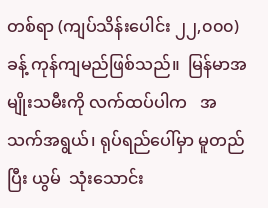တစ်ရာ (ကျပ်သိန်းပေါင်း ၂၂,၀၀၀) ခန့် ကုန်ကျမည်ဖြစ်သည်။  မြန်မာအမျိုးသမီးကို လက်ထပ်ပါက   အသက်အရွယ်၊ ရုပ်ရည်ပေါ်မှာ မူတည်ပြီး ယွမ်  သုံးသောင်း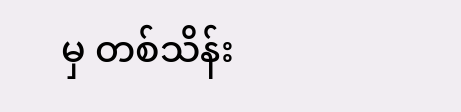မှ တစ်သိန်း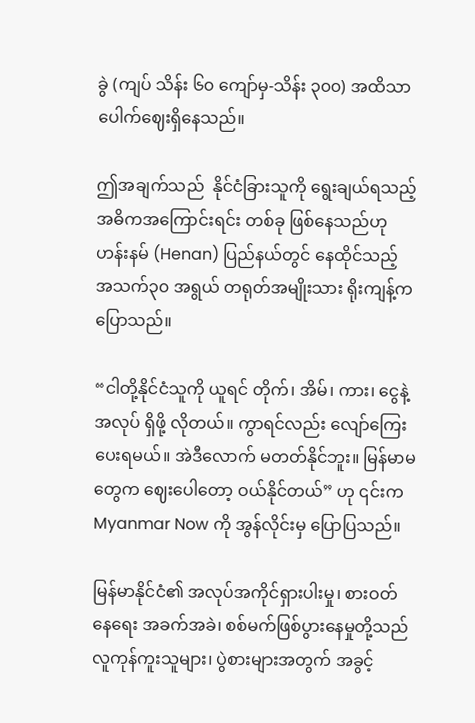ခွဲ (ကျပ် သိန်း ၆၀ ကျော်မှ-သိန်း ၃၀၀) အထိသာ ပေါက်ဈေးရှိနေသည်။

ဤအချက်သည်  နိုင်ငံခြားသူကို ရွေးချယ်ရသည့် အဓိကအကြောင်းရင်း တစ်ခု ဖြစ်နေသည်ဟု ဟန်းနမ် (Henan) ပြည်နယ်တွင် နေထိုင်သည့် အသက်၃၀ အရွယ် တရုတ်အမျိုးသား ရိုးကျန့်က ပြောသည်။

“ငါတို့နိုင်ငံသူကို ယူရင် တိုက်၊ အိမ်၊ ကား၊ ငွေနဲ့ အလုပ် ရှိဖို့ လိုတယ်။ ကွာရင်လည်း လျော်ကြေး ပေးရမယ်။ အဲဒီလောက် မတတ်နိုင်ဘူး။ မြန်မာမတွေက ဈေးပေါတော့ ဝယ်နိုင်တယ်” ဟု ၎င်းက Myanmar Now ကို အွန်လိုင်းမှ ပြောပြသည်။

မြန်မာနိုင်ငံ၏ အလုပ်အကိုင်ရှားပါးမှု၊ စားဝတ်နေရေး အခက်အခဲ၊ စစ်မက်ဖြစ်ပွားနေမှုတို့သည် လူကုန်ကူးသူများ၊ ပွဲစားများအတွက် အခွင့်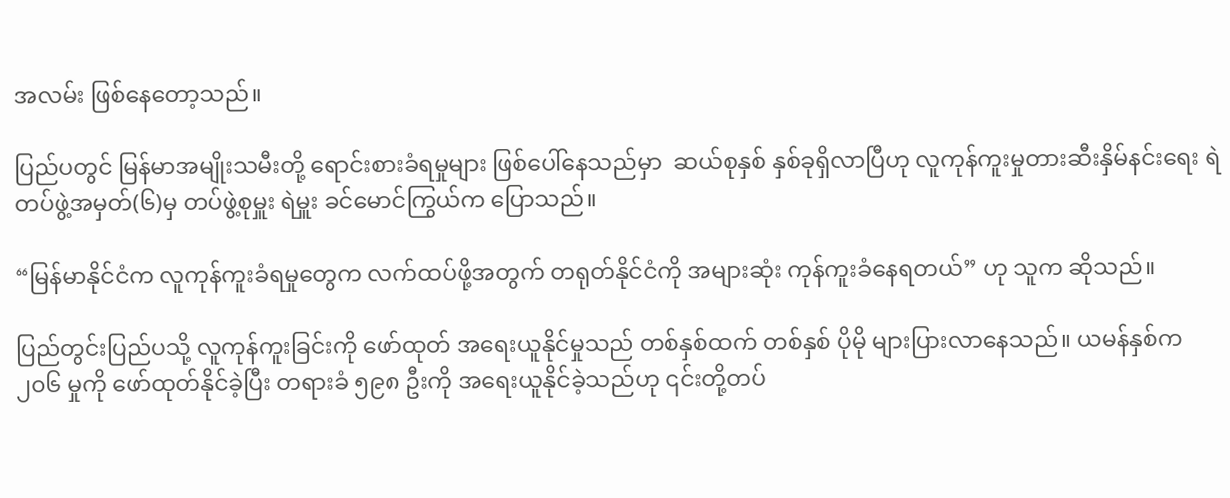အလမ်း ဖြစ်နေတော့သည်။

ပြည်ပတွင် မြန်မာအမျိုးသမီးတို့ ရောင်းစားခံရမှုများ ဖြစ်ပေါ်နေသည်မှာ  ဆယ်စုနှစ် နှစ်ခုရှိလာပြီဟု လူကုန်ကူးမှုတားဆီးနှိမ်နင်းရေး ရဲတပ်ဖွဲ့အမှတ်(၆)မှ တပ်ဖွဲ့စုမှူး ရဲမှူး ခင်မောင်ကြွယ်က ပြောသည်။

“မြန်မာနိုင်ငံက လူကုန်ကူးခံရမှုတွေက လက်ထပ်ဖို့အတွက် တရုတ်နိုင်ငံကို အများဆုံး ကုန်ကူးခံနေရတယ်” ဟု သူက ဆိုသည်။

ပြည်တွင်းပြည်ပသို့ လူကုန်ကူးခြင်းကို ဖော်ထုတ် အရေးယူနိုင်မှုသည် တစ်နှစ်ထက် တစ်နှစ် ပိုမို များပြားလာနေသည်။ ယမန်နှစ်က ၂၀၆ မှုကို ဖော်ထုတ်နိုင်ခဲ့ပြီး တရားခံ ၅၉၈ ဦးကို အရေးယူနိုင်ခဲ့သည်ဟု ၎င်းတို့တပ်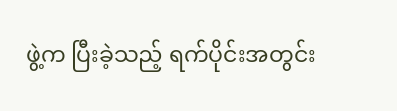ဖွဲ့က ပြီးခဲ့သည့် ရက်ပိုင်းအတွင်း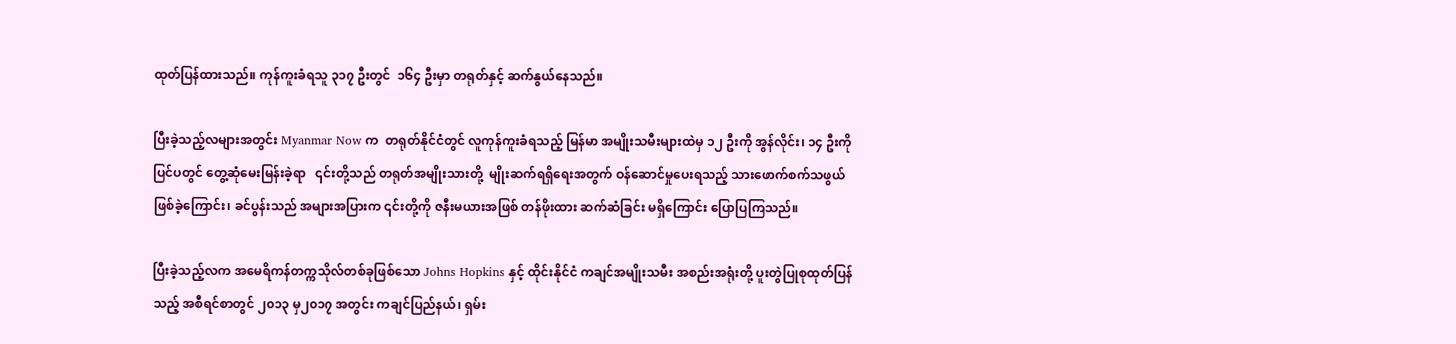ထုတ်ပြန်ထားသည်။ ကုန်ကူးခံရသူ ၃၁၇ ဦးတွင်  ၁၆၄ ဦးမှာ တရုတ်နှင့် ဆက်နွယ်နေသည်။

ပြီးခဲ့သည့်လများအတွင်း Myanmar Now က  တရုတ်နိုင်ငံတွင် လူကုန်ကူးခံရသည့် မြန်မာ အမျိုးသမီးများထဲမှ ၁၂ ဦးကို အွန်လိုင်း၊ ၁၄ ဦးကို ပြင်ပတွင် တွေ့ဆုံမေးမြန်းခဲ့ရာ   ၎င်းတို့သည် တရုတ်အမျိုးသားတို့  မျိုးဆက်ရရှိရေးအတွက် ဝန်ဆောင်မှုပေးရသည့် သားဖောက်စက်သဖွယ် ဖြစ်ခဲ့ကြောင်း၊ ခင်ပွန်းသည် အများအပြားက ၎င်းတို့ကို ဇနီးမယားအဖြစ် တန်ဖိုးထား ဆက်ဆံခြင်း မရှိကြောင်း ပြောပြကြသည်။

ပြီးခဲ့သည့်လက အမေရိကန်တက္ကသိုလ်တစ်ခုဖြစ်သော Johns Hopkins နှင့် ထိုင်းနိုင်ငံ ကချင်အမျိုးသမီး အစည်းအရုံးတို့ ပူးတွဲပြုစုထုတ်ပြန်သည့် အစီရင်စာတွင် ၂၀၁၃ မှ၂၀၁၇ အတွင်း ကချင်ပြည်နယ်၊ ရှမ်း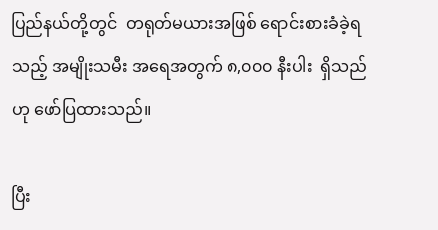ပြည်နယ်တို့တွင်  တရုတ်မယားအဖြစ် ရောင်းစားခံခဲ့ရသည့် အမျိုးသမီး အရေအတွက် ၈,၀၀၀ နီးပါး  ရှိသည်ဟု ဖော်ပြထားသည်။

ပြီး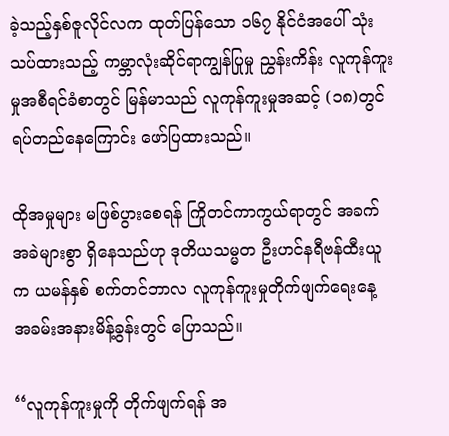ခဲ့သည့်နှစ်ဇူလိုင်လက ထုတ်ပြန်သော ၁၆၇ နိုင်ငံအပေါ် သုံးသပ်ထားသည့် ကမ္ဘာလုံးဆိုင်ရာကျွန်ပြုမှု ညွှန်းကိန်း လူကုန်ကူးမှုအစီရင်ခံစာတွင် မြန်မာသည် လူကုန်ကူးမှုအဆင့် (၁၈)တွင် ရပ်တည်နေကြောင်း ဖော်ပြထားသည်။

ထိုအမှုများ မဖြစ်ပွားစေရန် ကြိုတင်ကာကွယ်ရာတွင် အခက်အခဲများစွာ ရှိနေသည်ဟု ဒုတိယသမ္မတ ဦးဟင်နရီဗန်ထီးယူက ယမန်နှစ် စက်တင်ဘာလ လူကုန်ကူးမှုတိုက်ဖျက်ရေးနေ့ အခမ်းအနားမိန့်ခွန်းတွင် ပြောသည်။

‘‘လူကုန်ကူးမှုကို တိုက်ဖျက်ရန် အ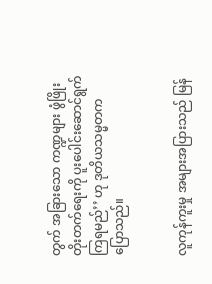တွက် အခြားသော ကဏ္ဍများ ဖွံဖြိုးတိုးတက်ရေးကို ပူးပေါင်းဆောင်ရွက်ကြရမည်’’ ဟု ဒုတိယသမ္မတက ပြောသည်။


လူကုန်ကူးမှု အများအပြားသည် မြန်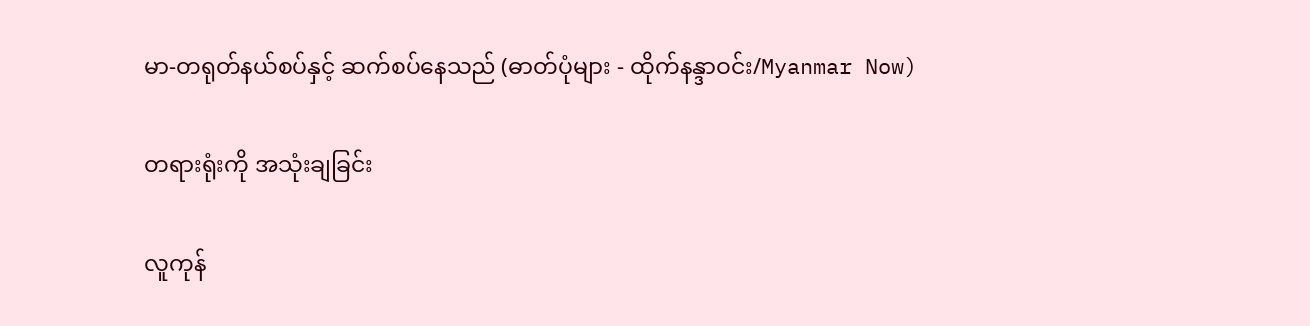မာ-တရုတ်နယ်စပ်နှင့် ဆက်စပ်နေသည် (ဓာတ်ပုံများ - ထိုက်နန္ဒာဝင်း/Myanmar Now)

တရားရုံးကို အသုံးချခြင်း

လူကုန်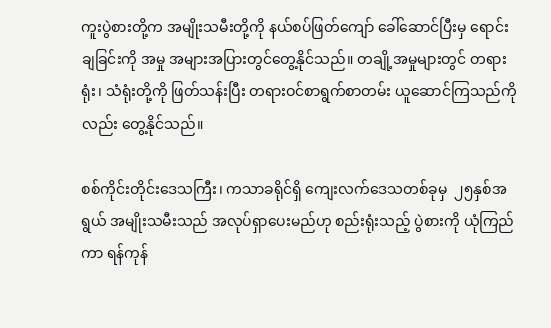ကူးပွဲစားတို့က အမျိုးသမီးတို့ကို နယ်စပ်ဖြတ်ကျော် ခေါ်ဆောင်ပြီးမှ ရောင်းချခြင်းကို အမှု အများအပြားတွင်တွေ့နိုင်သည်။ တချို့အမှုများတွင် တရားရုံး၊ သံရုံးတို့ကို ဖြတ်သန်းပြီး တရားဝင်စာရွက်စာတမ်း ယူဆောင်ကြသည်ကိုလည်း တွေ့နိုင်သည်။

စစ်ကိုင်းတိုင်းဒေသကြီး၊ ကသာခရိုင်ရှိ ကျေးလက်ဒေသတစ်ခုမှ  ၂၅နှစ်အရွယ် အမျိုးသမီးသည် အလုပ်ရှာပေးမည်ဟု စည်းရုံးသည့် ပွဲစားကို ယုံကြည်ကာ ရန်ကုန်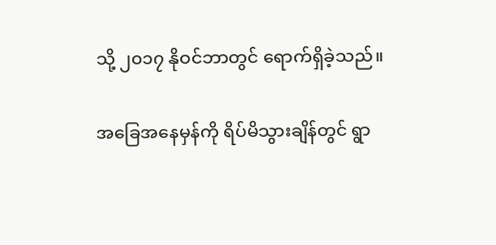သို့ ၂၀၁၇ နိုဝင်ဘာတွင် ရောက်ရှိခဲ့သည်။

အခြေအနေမှန်ကို ရိပ်မိသွားချိန်တွင် ရွာ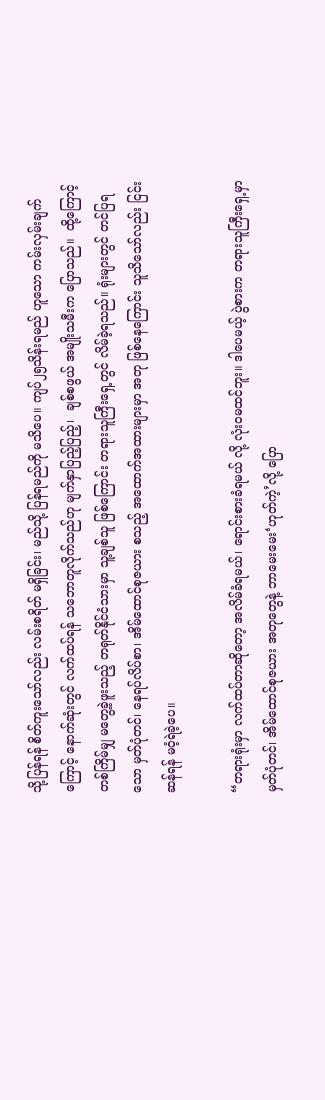သို့ပြန်ရန် စိတ်ကူးသော်လည်း လမ်းစရိတ် မရှိခြင်း၊ မည်သို့ ပြန်ရမည်ကို မသိပေ။ ကျပ်၂၅သိန်းရမည် ဟူသော ကမ်းလှမ်းချက်ကြောင့် နောက်ဆုံးတွင် လက်ထပ်ရန် သဘောတူလိုက်သည်ဟု မျက်နှာပြည့်ပြည့်၊  ချစ်စဖွယ် အမျိုးသမီးက ပြောသည်။  ထို့ကြောင့် တစ်ကြိမ်မျှ မတွေ့ခဲ့ဖူးသည့် တရုတ်နိုင်ငံသားမှာ သူ့ချစ်သူ ဖြစ်ကြောင်း တရားသူကြီးရှေ့တွင် လိမ်ခဲ့ရသည်။ ရုံးများတွင် တင်ပြရသော မှတ်ပုံတင်၊ နေရပ်လိပ်စာ၊ အိမ်ထောင်စုဇယား စသည့် အထောက်အထားများမှာ အတု ဖြစ်နေကြောင်း သူသိသော်လည်း ငြင်းဆန်ရန် မဝံ့ရဲခဲ့ပေ။

“တရားရုံးမှာ လက်ထပ်တာဆိုတော့ အလိမ်ခံရမယ်၊ ရောင်းစားခံရမယ် လို့ လုံးဝမထင်ဘူး။ ဒါပေမယ့် ပွဲစားက တရားသူကြီးရှေ့မှာ မှတ်ပုံတင်၊ အိမ်ထောင်စုဇယား အတုတွေနဲ့ ဘာမေးမေး‘ဟုတ်ကဲ့’လို့ ပြော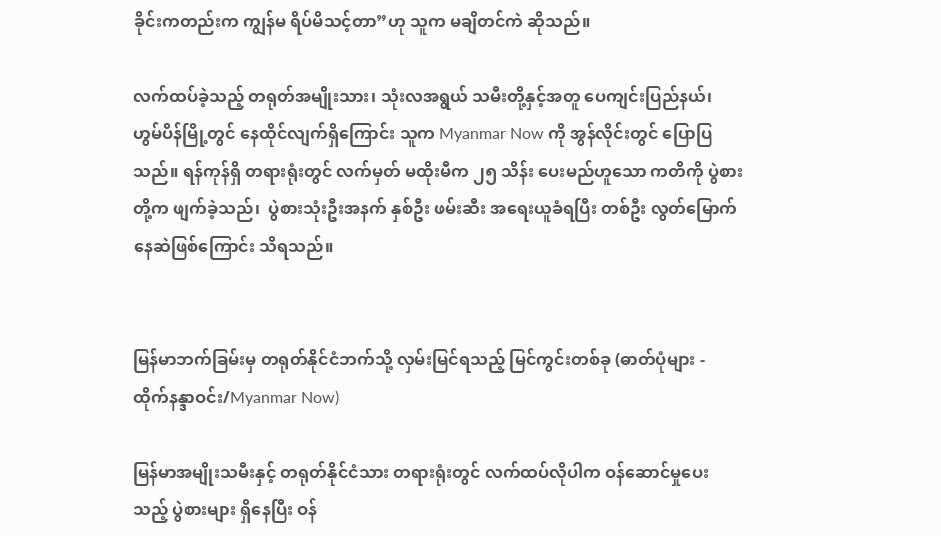ခိုင်းကတည်းက ကျွန်မ ရိပ်မိသင့်တာ”ဟု သူက မချိတင်ကဲ ဆိုသည်။

လက်ထပ်ခဲ့သည့် တရုတ်အမျိုးသား၊ သုံးလအရွယ် သမီးတို့နှင့်အတူ ပေကျင်းပြည်နယ်၊ ဟွမ်ပိန်မြို့တွင် နေထိုင်လျက်ရှိကြောင်း သူက Myanmar Now ကို အွန်လိုင်းတွင် ပြောပြသည်။ ရန်ကုန်ရှိ တရားရုံးတွင် လက်မှတ် မထိုးမီက ၂၅ သိန်း ပေးမည်ဟူသော ကတိကို ပွဲစားတို့က ဖျက်ခဲ့သည်၊  ပွဲစားသုံးဦးအနက် နှစ်ဦး ဖမ်းဆီး အရေးယူခံရပြီး တစ်ဦး လွတ်မြောက်နေဆဲဖြစ်ကြောင်း သိရသည်။


မြန်မာဘက်ခြမ်းမှ တရုတ်နိုင်ငံဘက်သို့ လှမ်းမြင်ရသည့် မြင်ကွင်းတစ်ခု (ဓာတ်ပုံများ - ထိုက်နန္ဒာဝင်း/Myanmar Now)

မြန်မာအမျိုးသမီးနှင့် တရုတ်နိုင်ငံသား တရားရုံးတွင် လက်ထပ်လိုပါက ဝန်ဆောင်မှုပေးသည့် ပွဲစားများ ရှိနေပြီး ဝန်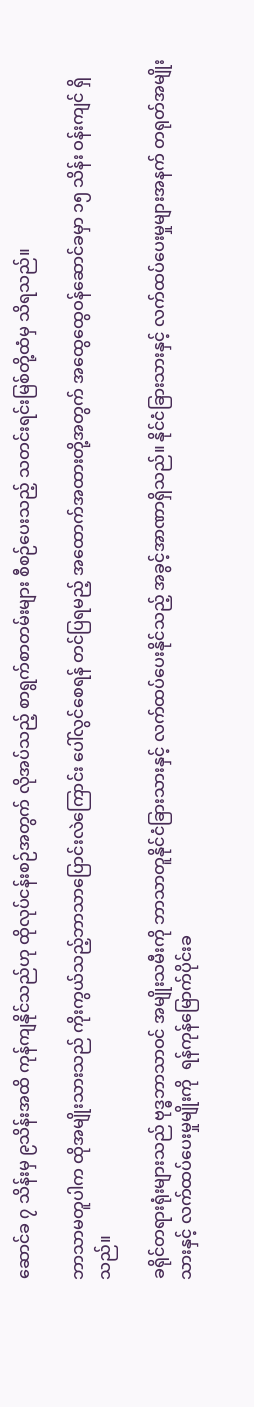ဆောင်ခ ၇ သိန်းမှ ၉သိန်းအထိ ကုန်ကျနိုင်သည်ဟု ထိုလုပ်ငန်းစဉ်အတွက် လိုအပ်သည့် စာရွက်စာတမ်းများ စီစဉ်ပေးသည့် သတင်းရင်းမြစ်တို့ထံမှ သိရသည်။

ဘာသာမတူပါက ထိုအမျိုးသားသည် ကိုးကွယ်သည့်ဘာသာပြောင်းလဲကြောင်း ပေါ်လွင်စေရန် တင်ပြရမည့် အထောက်အထားတို့အတွက် အထွေထွေဝန်ဆောင်ခမှာ ၁၅ သိန်း ဝန်းကျင် ရှိသည်။

ခရိုင်တရားရုံးများသည် ဗုဒ္ဓဘာသာဝင် အမျိုးသမီးကို ဘာသာတူနိုင်ငံခြားသားနှင့် လက်ထပ်ပေးနိုင်သည့် အခွင့်အာဏာရှိသည်။ နိုင်ငံခြားသားနှင့် လက်ထပ်ပေးမှုများအနက် တရုတ်အမျိုးသားနှင့် လက်ထပ်ပေးမှုမျိုးကို  ရန်ကုန်မြောက်ပိုင်းခ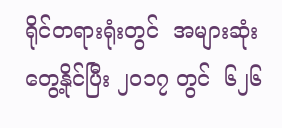ရိုင်တရားရုံးတွင်  အများဆုံး တွေ့နိုင်ပြီး ၂၀၁၇ တွင်  ၆၂၆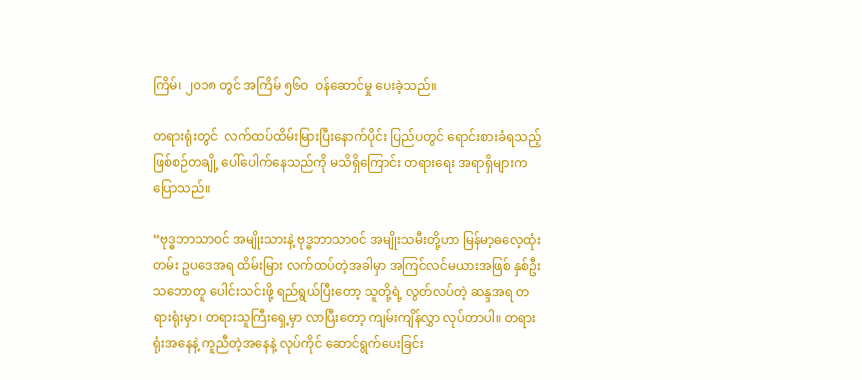ကြိမ်၊ ၂၀၁၈ တွင် အကြိမ် ၅၆ဝ  ဝန်ဆောင်မှု ပေးခဲ့သည်။

တရားရုံးတွင်  လက်ထပ်ထိမ်းမြားပြီးနောက်ပိုင်း ပြည်ပတွင် ရောင်းစားခံရသည့် ဖြစ်စဉ်တချို့ ပေါ်ပေါက်နေသည်ကို မသိရှိကြောင်း တရားရေး အရာရှိများက ပြောသည်။

“ဗုဒ္ဓဘာသာဝင် အမျိုးသားနဲ့ ဗုဒ္ဓဘာသာဝင် အမျိုးသမီးတို့ဟာ မြန်မာ့ဓလေ့ထုံးတမ်း ဥပဒေအရ ထိမ်းမြား လက်ထပ်တဲ့အခါမှာ အကြင်လင်မယားအဖြစ် နှစ်ဦးသဘောတူ ပေါင်းသင်းဖို့ ရည်ရွယ်ပြီးတော့ သူတို့ရဲ့ လွတ်လပ်တဲ့ ဆန္ဒအရ တရားရုံးမှာ၊ တရားသူကြီးရှေ့မှာ လာပြီးတော့ ကျမ်းကျိန်လွှာ လုပ်တာပါ။ တရားရုံးအနေနဲ့ ကူညီတဲ့အနေနဲ့ လုပ်ကိုင် ဆောင်ရွက်ပေးခြင်း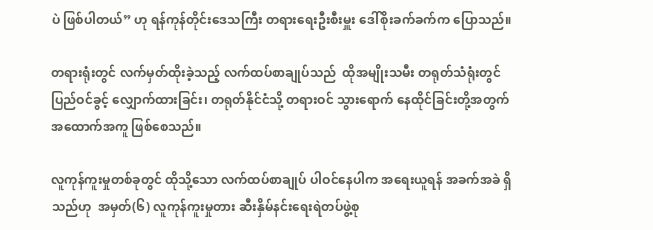ပဲ ဖြစ်ပါတယ်” ဟု ရန်ကုန်တိုင်းဒေသကြီး တရားရေးဦးစီးမှူး ဒေါ်စိုးခက်ခက်က ပြောသည်။

တရားရုံးတွင် လက်မှတ်ထိုးခဲ့သည့် လက်ထပ်စာချုပ်သည်  ထိုအမျိုးသမီး တရုတ်သံရုံးတွင် ပြည်ဝင်ခွင့် လျှောက်ထားခြင်း၊ တရုတ်နိုင်ငံသို့ တရားဝင် သွားရောက် နေထိုင်ခြင်းတို့အတွက် အထောက်အကူ ဖြစ်စေသည်။

လူကုန်ကူးမှုတစ်ခုတွင် ထိုသို့သော လက်ထပ်စာချုပ် ပါဝင်နေပါက အရေးယူရန် အခက်အခဲ ရှိသည်ဟု  အမှတ်(၆) လူကုန်ကူးမှုတား ဆီးနှိမ်နင်းရေးရဲတပ်ဖွဲ့စု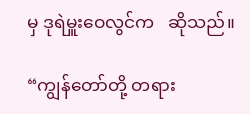မှ ဒုရဲမှူးဝေလွင်က   ဆိုသည်။

“ကျွန်တော်တို့ တရား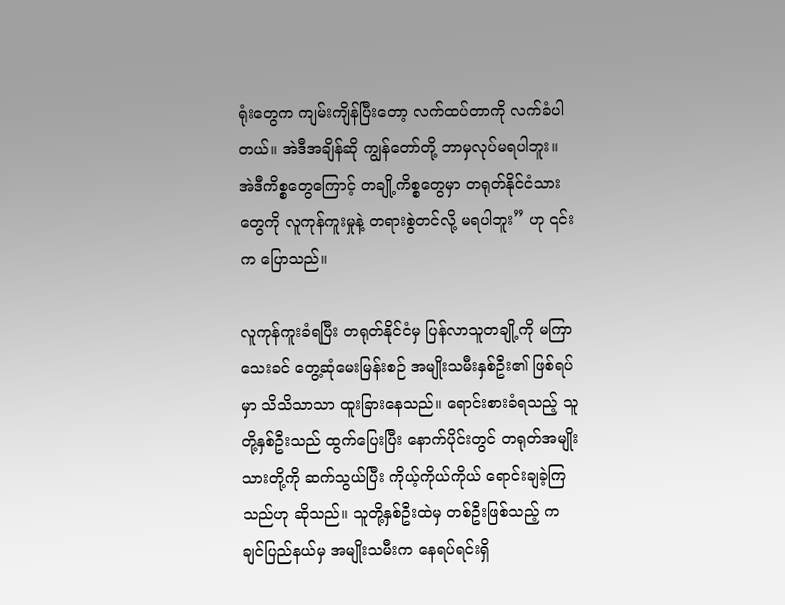ရုံးတွေက ကျမ်းကျိန်ပြီးတော့ လက်ထပ်တာကို လက်ခံပါတယ်။ အဲဒီအချိန်ဆို ကျွန်တော်တို့ ဘာမှလုပ်မရပါဘူး။ အဲဒီကိစ္စတွေကြောင့် တချို့ကိစ္စတွေမှာ တရုတ်နိုင်ငံသားတွေကို လူကုန်ကူးမှုနဲ့ တရားစွဲတင်လို့ မရပါဘူး” ဟု ၎င်းက ပြောသည်။

လူကုန်ကူးခံရပြီး တရုတ်နိုင်ငံမှ ပြန်လာသူတချို့ကို မကြာသေးခင် တွေ့ဆုံမေးမြန်းစဉ် အမျိုးသမီးနှစ်ဦး၏ ဖြစ်ရပ်မှာ သိသိသာသာ ထူးခြားနေသည်။ ရောင်းစားခံရသည့် သူတို့နှစ်ဦးသည် ထွက်ပြေးပြီး နောက်ပိုင်းတွင် တရုတ်အမျိုးသားတို့ကို ဆက်သွယ်ပြီး ကိုယ့်ကိုယ်ကိုယ် ရောင်းချခဲ့ကြသည်ဟု ဆိုသည်။ သူတို့နှစ်ဦးထဲမှ တစ်ဦးဖြစ်သည့် ကချင်ပြည်နယ်မှ အမျိုးသမီးက နေရပ်ရင်းရှိ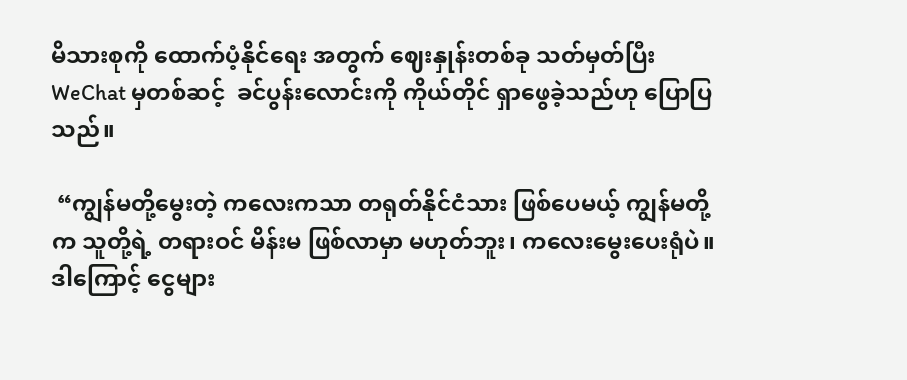မိသားစုကို ထောက်ပံ့နိုင်ရေး အတွက် ဈေးနှုန်းတစ်ခု သတ်မှတ်ပြီး WeChat မှတစ်ဆင့်  ခင်ပွန်းလောင်းကို ကိုယ်တိုင် ရှာဖွေခဲ့သည်ဟု ပြောပြသည်။

 “ကျွန်မတို့မွေးတဲ့ ကလေးကသာ တရုတ်နိုင်ငံသား ဖြစ်ပေမယ့် ကျွန်မတို့က သူတို့ရဲ့ တရားဝင် မိန်းမ ဖြစ်လာမှာ မဟုတ်ဘူး၊ ကလေးမွေးပေးရုံပဲ။ ဒါကြောင့် ငွေများ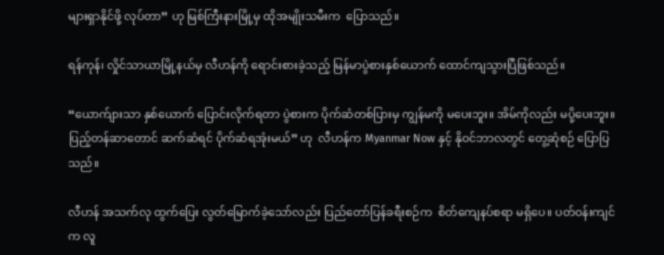များရှာနိုင်ဖို့ လုပ်တာ” ဟု မြစ်ကြီးနားမြို့မှ ထိုအမျိုးသမီးက  ပြောသည်။

ရန်ကုန်၊ လှိုင်သာယာမြို့နယ်မှ လီဟန်ကို ရောင်းစားခဲ့သည့် မြန်မာပွဲစားနှစ်ယောက် ထောင်ကျသွားပြီဖြစ်သည်။

“ယောက်ျားသာ နှစ်ယောက် ပြောင်းလိုက်ရတာ ပွဲစားက ပိုက်ဆံတစ်ပြားမှ ကျွန်မကို မပေးဘူး။ အိမ်ကိုလည်း မပို့ပေးဘူး။ ပြည့်တန်ဆာတောင် ဆက်ဆံရင် ပိုက်ဆံရအုံးမယ်” ဟု  လီဟန်က Myanmar Now နှင့် နိုဝင်ဘာလတွင် တွေ့ဆုံစဉ် ပြောပြသည်။

လီဟန် အသက်လု ထွက်ပြေး လွတ်မြောက်ခဲ့သော်လည်း ပြည်တော်ပြန်ခရီးစဉ်က  စိတ်ကျေနပ်စရာ မရှိပေ။ ပတ်ဝန်းကျင်က လူ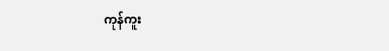ကုန်ကူး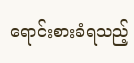ရောင်းစားခံရသည့်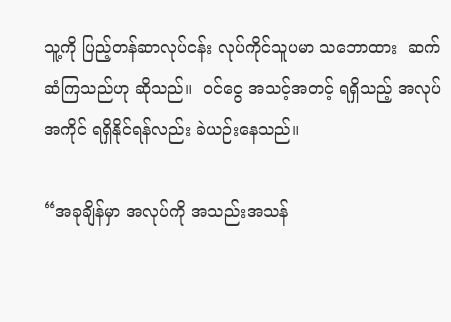သူ့ကို ပြည့်တန်ဆာလုပ်ငန်း လုပ်ကိုင်သူပမာ သဘောထား  ဆက်ဆံကြသည်ဟု ဆိုသည်။  ဝင်ငွေ အသင့်အတင့် ရရှိသည့် အလုပ်အကိုင် ရရှိနိုင်ရန်လည်း ခဲယဉ်းနေသည်။

“အခုချိန်မှာ အလုပ်ကို အသည်းအသန်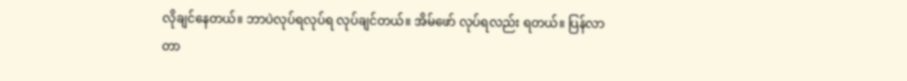လိုချင်နေတယ်။ ဘာပဲလုပ်ရလုပ်ရ လုပ်ချင်တယ်။ အိမ်ဖော် လုပ်ရလည်း ရတယ်။ ပြန်လာတာ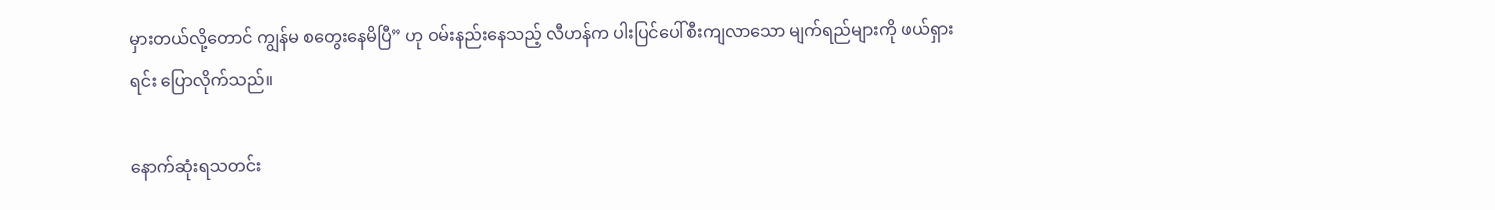မှားတယ်လို့တောင် ကျွန်မ စတွေးနေမိပြီ” ဟု ဝမ်းနည်းနေသည့် လီဟန်က ပါးပြင်ပေါ်စီးကျလာသော မျက်ရည်များကို ဖယ်ရှားရင်း ပြောလိုက်သည်။

နောက်ဆုံးရသတင်း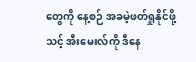တွေကို နေ့စဉ် အခမဲ့ဖတ်ရှုနိုင်ဖို့ သင့် အီးမေးလ်ကို ဒီနေ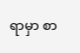ရာမှာ စာ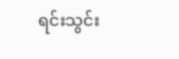ရင်းသွင်း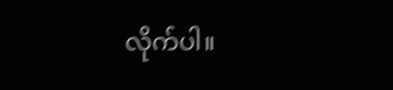လိုက်ပါ။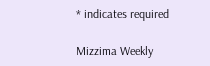* indicates required

Mizzima Weekly